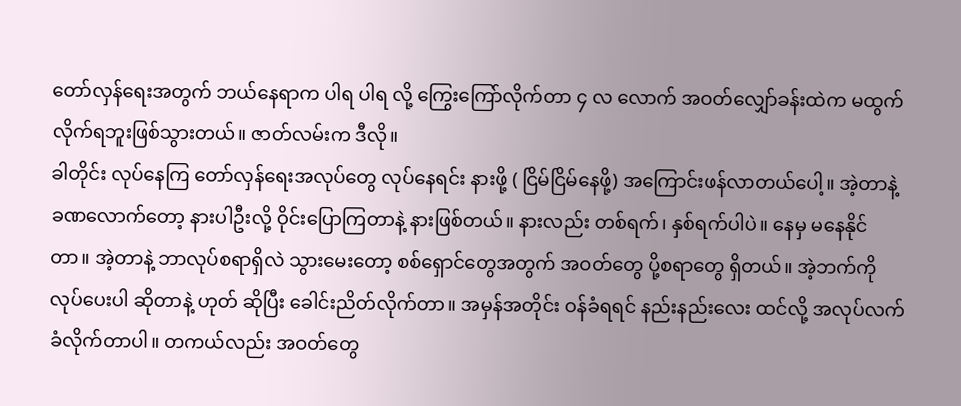တော်လှန်ရေးအတွက် ဘယ်နေရာက ပါရ ပါရ လို့ ကြွေးကြော်လိုက်တာ ၄ လ လောက် အဝတ်လျှော်ခန်းထဲက မထွက်လိုက်ရဘူးဖြစ်သွားတယ်။ ဇာတ်လမ်းက ဒီလို။
ခါတိုင်း လုပ်နေကြ တော်လှန်ရေးအလုပ်တွေ လုပ်နေရင်း နားဖို့ ( ငြိမ်ငြိမ်နေဖို့) အကြောင်းဖန်လာတယ်ပေါ့။ အဲ့တာနဲ့ ခဏလောက်တော့ နားပါဦးလို့ ဝိုင်းပြောကြတာနဲ့ နားဖြစ်တယ်။ နားလည်း တစ်ရက်၊ နှစ်ရက်ပါပဲ။ နေမှ မနေနိုင်တာ။ အဲ့တာနဲ့ ဘာလုပ်စရာရှိလဲ သွားမေးတော့ စစ်ရှောင်တွေအတွက် အဝတ်တွေ ပို့စရာတွေ ရှိတယ်။ အဲ့ဘက်ကို လုပ်ပေးပါ ဆိုတာနဲ့ ဟုတ် ဆိုပြီး ခေါင်းညိတ်လိုက်တာ။ အမှန်အတိုင်း ဝန်ခံရရင် နည်းနည်းလေး ထင်လို့ အလုပ်လက်ခံလိုက်တာပါ။ တကယ်လည်း အဝတ်တွေ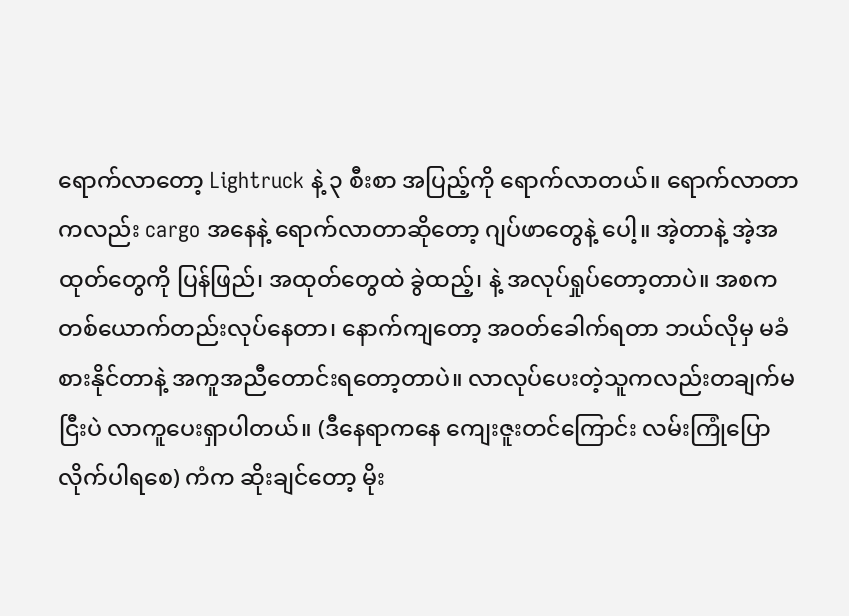ရောက်လာတော့ Lightruck နဲ့ ၃ စီးစာ အပြည့်ကို ရောက်လာတယ်။ ရောက်လာတာကလည်း cargo အနေနဲ့ ရောက်လာတာဆိုတော့ ဂျပ်ဖာတွေနဲ့ ပေါ့။ အဲ့တာနဲ့ အဲ့အထုတ်တွေကို ပြန်ဖြည်၊ အထုတ်တွေထဲ ခွဲထည့်၊ နဲ့ အလုပ်ရှုပ်တော့တာပဲ။ အစက တစ်ယောက်တည်းလုပ်နေတာ၊ နောက်ကျတော့ အဝတ်ခေါက်ရတာ ဘယ်လိုမှ မခံစားနိုင်တာနဲ့ အကူအညီတောင်းရတော့တာပဲ။ လာလုပ်ပေးတဲ့သူကလည်းတချက်မငြီးပဲ လာကူပေးရှာပါတယ်။ (ဒီနေရာကနေ ကျေးဇူးတင်ကြောင်း လမ်းကြုံပြောလိုက်ပါရစေ) ကံက ဆိုးချင်တော့ မိုး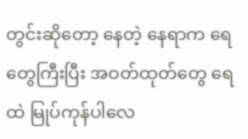တွင်းဆိုတော့ နေတဲ့ နေရာက ရေတွေကြီးပြီး အဝတ်ထုတ်တွေ ရေထဲ မြုပ်ကုန်ပါလေ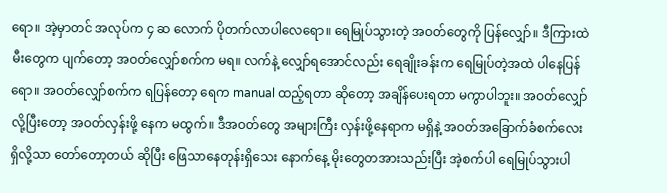ရော။ အဲ့မှာတင် အလုပ်က ၄ ဆ လောက် ပိုတက်လာပါလေရော။ ရေမြုပ်သွားတဲ့ အဝတ်တွေကို ပြန်လျှော်။ ဒီကြားထဲ မီးတွေက ပျက်တော့ အဝတ်လျှော်စက်က မရ။ လက်နဲ့ လျှော်ရအောင်လည်း ရေချိုးခန်းက ရေမြုပ်တဲ့အထဲ ပါနေပြန်ရော။ အဝတ်လျှော်စက်က ရပြန်တော့ ရေက manual ထည့်ရတာ ဆိုတော့ အချိန်ပေးရတာ မကွာပါဘူး။ အဝတ်လျှော်လို့ပြီးတော့ အဝတ်လှန်းဖို့ နေက မထွက်။ ဒီအဝတ်တွေ အများကြီး လှန်းဖို့နေရာက မရှိနဲ့ အဝတ်အခြောက်ခံစက်လေးရှိလို့သာ တော်တော့တယ် ဆိုပြီး ဖြေသာနေတုန်းရှိသေး နောက်နေ့ မိုးတွေတအားသည်းပြီး အဲ့စက်ပါ ရေမြုပ်သွားပါ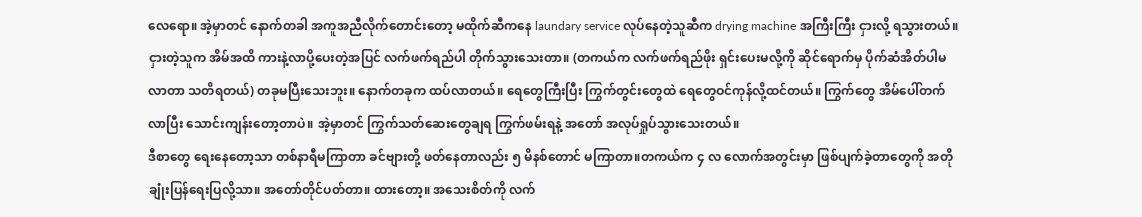လေရော။ အဲ့မှာတင် နောက်တခါ အကူအညီလိုက်တောင်းတော့ မထိုက်ဆီကနေ laundary service လုပ်နေတဲ့သူဆီက drying machine အကြီးကြီး ငှားလို့ ရသွားတယ်။ ငှားတဲ့သူက အိမ်အထိ ကားနဲ့လာပို့ပေးတဲ့အပြင် လက်ဖက်ရည်ပါ တိုက်သွားသေးတာ။ (တကယ်က လက်ဖက်ရည်ဖိုး ရှင်းပေးမလို့ကို ဆိုင်ရောက်မှ ပိုက်ဆံအိတ်ပါမလာတာ သတိရတယ်) တခုမပြီးသေးဘူး။ နောက်တခုက ထပ်လာတယ်။ ရေတွေကြီးပြီး ကြွက်တွင်းတွေထဲ ရေတွေဝင်ကုန်လို့ထင်တယ်။ ကြွက်တွေ အိမ်ပေါ်တက်လာပြီး သောင်းကျန်းတော့တာပဲ။ အဲ့မှာတင် ကြွက်သတ်ဆေးတွေချရ ကြွက်ဖမ်းရနဲ့ အတော် အလုပ်ရှုပ်သွားသေးတယ်။
ဒီစာတွေ ရေးနေတော့သာ တစ်နာရီမကြာတာ ခင်ဗျားတို့ ဖတ်နေတာလည်း ၅ မိနစ်တောင် မကြာတာ။တကယ်က ၄ လ လောက်အတွင်းမှာ ဖြစ်ပျက်ခဲ့တာတွေကို အတိုချုံးပြန်ရေးပြလို့သာ။ အတော်တိုင်ပတ်တာ။ ထားတော့။ အသေးစိတ်ကို လက်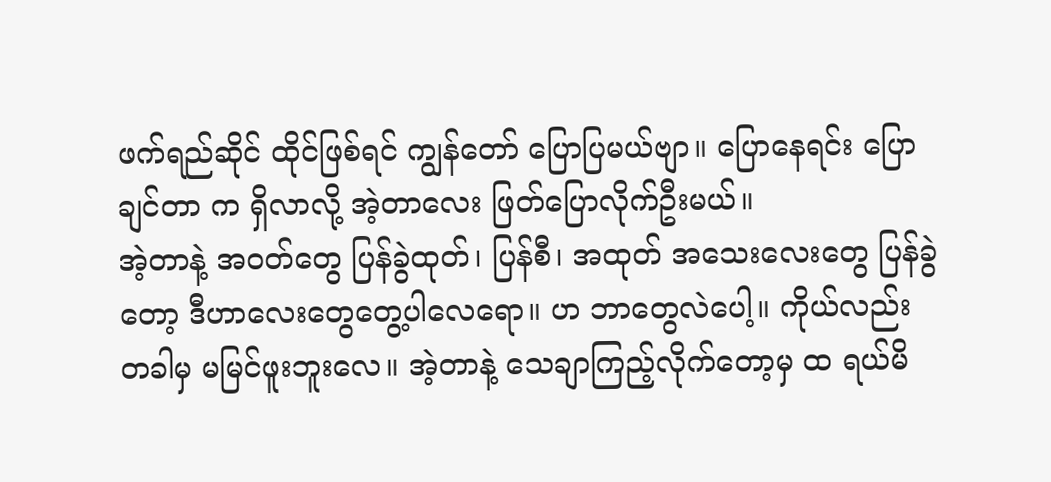ဖက်ရည်ဆိုင် ထိုင်ဖြစ်ရင် ကျွန်တော် ပြောပြမယ်ဗျာ။ ပြောနေရင်း ပြောချင်တာ က ရှိလာလို့ အဲ့တာလေး ဖြတ်ပြောလိုက်ဦးမယ်။
အဲ့တာနဲ့ အဝတ်တွေ ပြန်ခွဲထုတ်၊ ပြန်စီ၊ အထုတ် အသေးလေးတွေ ပြန်ခွဲတော့ ဒီဟာလေးတွေတွေ့ပါလေရော။ ဟ ဘာတွေလဲပေါ့။ ကိုယ်လည်း တခါမှ မမြင်ဖူးဘူးလေ။ အဲ့တာနဲ့ သေချာကြည့်လိုက်တော့မှ ထ ရယ်မိ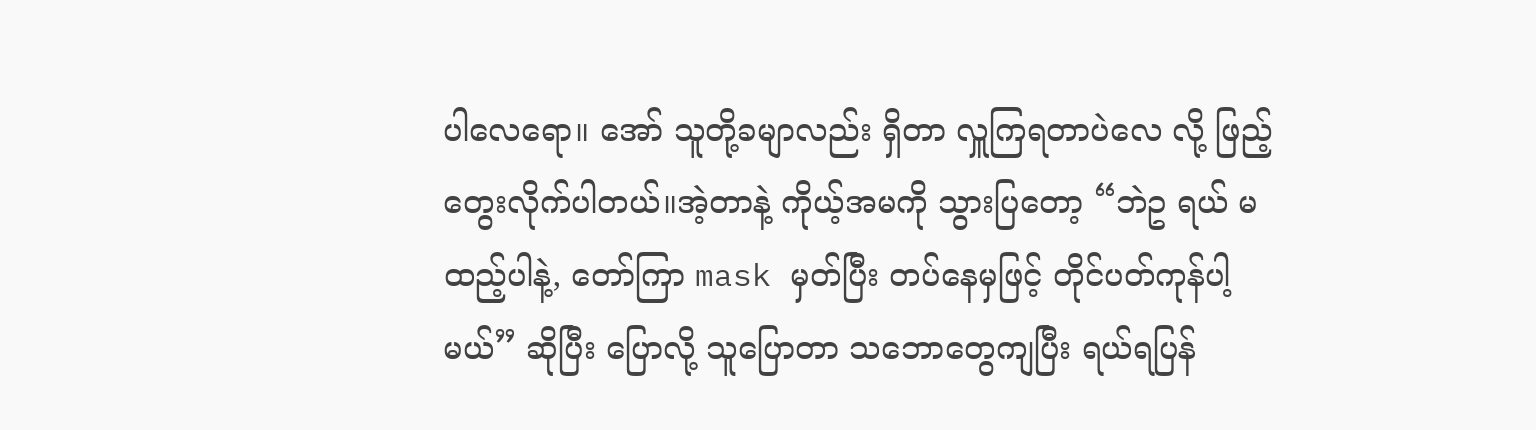ပါလေရော။ အော် သူတို့ခမျာလည်း ရှိတာ လှူကြရတာပဲလေ လို့ ဖြည့်တွေးလိုက်ပါတယ်။အဲ့တာနဲ့ ကိုယ့်အမကို သွားပြတော့ “ဘဲဥ ရယ် မထည့်ပါနဲ့, တော်ကြာ mask မှတ်ပြီး တပ်နေမှဖြင့် တိုင်ပတ်ကုန်ပါ့မယ်” ဆိုပြီး ပြောလို့ သူပြောတာ သဘောတွေကျပြီး ရယ်ရပြန်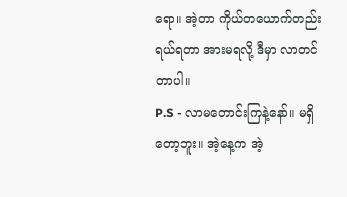ရော။ အဲ့တာ ကိုယ်တယောက်တည်း ရယ်ရတာ အားမရလို့ ဒီမှာ လာတင်တာပါ။
P.S - လာမတောင်းကြနဲ့နော်။ မရှိတော့ဘူး။ အဲ့နေ့က အဲ့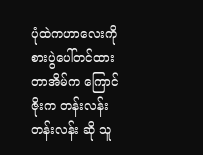ပုံထဲကဟာလေးကို စားပွဲပေါ်တင်ထားတာအိမ်က ကြောင်ဇိုးက တန်းလန်းတန်းလန်း ဆို သူ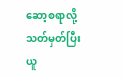ဆော့စရာလို့ သတ်မှတ်ပြီး ယူ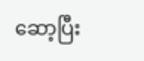ဆော့ပြီး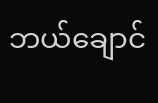ဘယ်ချောင်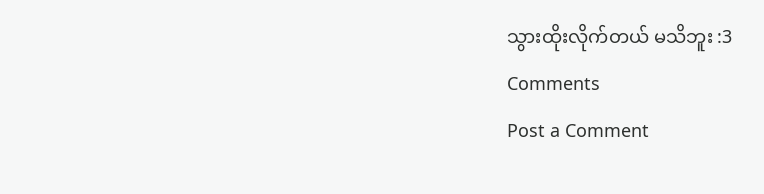သွားထိုးလိုက်တယ် မသိဘူး :3
Comments
Post a Comment